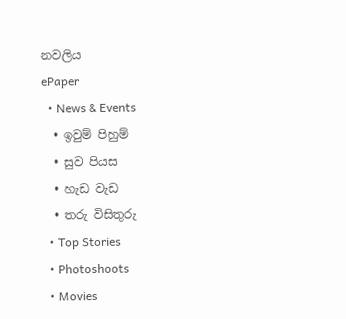නවලිය
ePaper
  • News & Events
  • ඉවුම් පිහුම්
  • සුව පියස
  • හැඩ වැඩ
  • තරු විසිතුරු
  • Top Stories
  • Photoshoots
  • Movies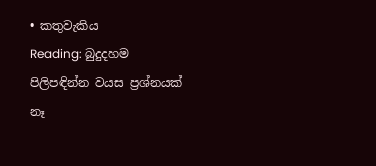• කතුවැකිය
Reading: බුදුදහම පිලිපඳින්න වයස ප්‍රශ්නයක් නෑ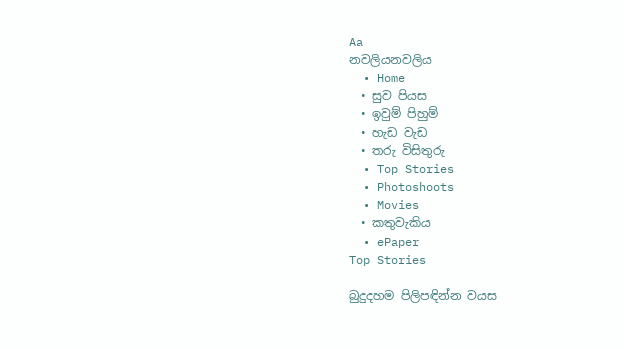Aa
නවලියනවලිය
  • Home
  • සුව පියස
  • ඉවුම් පිහුම්
  • හැඩ වැඩ
  • තරු විසිතුරු
  • Top Stories
  • Photoshoots
  • Movies
  • කතුවැකිය
  • ePaper
Top Stories

බුදුදහම පිලිපඳින්න වයස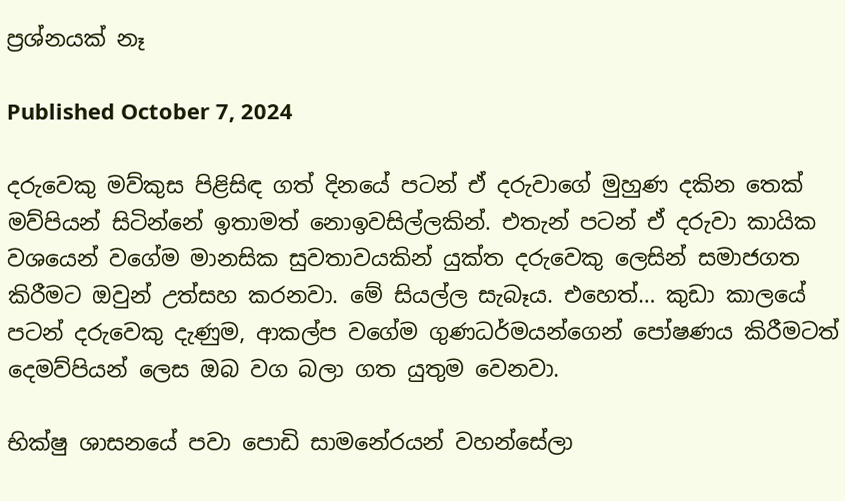ප්‍රශ්නයක් නෑ

Published October 7, 2024

දරුවෙකු මව්කුස පිළිසිඳ ගත් දිනයේ පටන් ඒ දරුවාගේ මුහුණ දකින තෙක් මව්පියන් සිටින්නේ ඉතාමත් නොඉවසිල්ලකින්. එතැන් පටන් ඒ දරුවා කායික වශයෙන් වගේම මානසික සුවතාවයකින් යුක්ත දරුවෙකු ලෙසින් සමාජගත කිරීමට ඔවුන් උත්සහ කරනවා. මේ සියල්ල සැබෑය. එහෙත්… කුඩා කාලයේ පටන් දරුවෙකු දැණුම, ආකල්ප වගේම ගුණධර්මයන්ගෙන් පෝෂණය කිරීමටත් දෙමව්පියන් ලෙස ඔබ වග බලා ගත යුතුම වෙනවා.

භික්ෂු ශාසනයේ පවා පොඩි සාමනේරයන් වහන්සේලා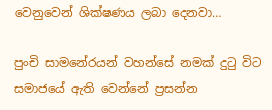වෙනුවෙන් ශික්ෂණය ලබා දෙනවා…

පුංචි සාමනේරයන් වහන්සේ නමක් දුටු විට සමාජයේ ඇති වෙන්නේ ප්‍රසන්න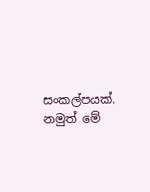සංකල්පයක්. නමුත් මේ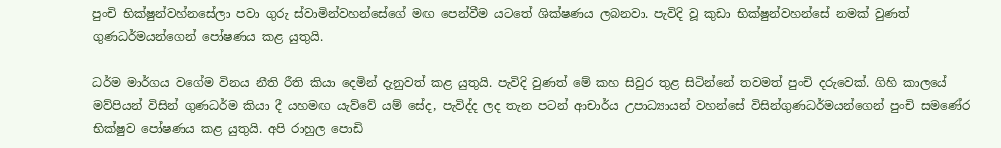පුංචි භික්ෂුන්වහ්නසේලා පවා ගුරු ස්වාමින්වහන්සේගේ මඟ පෙන්වීම යටතේ ශික්ෂණය ලබනවා. පැවිදි වූ කුඩා භික්ෂුන්වහන්සේ නමක් වුණත් ගුණධර්මයන්ගෙන් පෝෂණය කළ යුතුයි.

ධර්ම මාර්ගය වගේම විනය නීති රීති කියා දෙමින් දැනුවත් කළ යුතුයි. පැවිදි වුණත් මේ කහ සිවුර තුළ සිටින්නේ තවමත් පුංචි දරුවෙක්. ගිහි කාලයේ මව්පියන් විසින් ගුණධර්ම කියා දී යහමඟ යැව්වේ යම් සේද, පැවිද්ද ලද තැන පටන් ආචාර්ය උපාධ්‍යායන් වහන්සේ විසින්ගුණධර්මයන්ගෙන් පුංචි සමණේර භික්ෂුව පෝෂණය කළ යුතුයි. අපි රාහුල පොඩි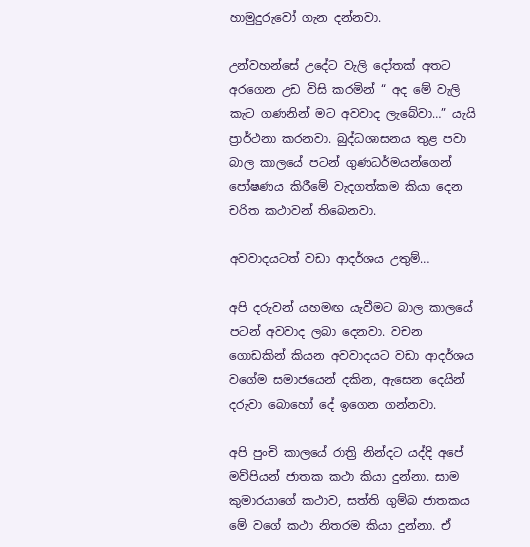හාමුදුරුවෝ ගැන දන්නවා.

උන්වහන්සේ උදේට වැලි දෝතක් අතට අරගෙන උඩ විසි කරමින් “ අද මේ වැලි කැට ගණනින් මට අවවාද ලැබේවා…” යැයි ප්‍රාර්ථනා කරනවා. බුද්ධශාසනය තුළ පවා බාල කාලයේ පටන් ගුණධර්මයන්ගෙන් පෝෂණය කිරීමේ වැදගත්කම කියා දෙන චරිත කථාවන් තිබෙනවා.

අවවාදයටත් වඩා ආදර්ශය උතුම්…

අපි දරුවන් යහමඟ යැවීමට බාල කාලයේ පටන් අවවාද ලබා දෙනවා. වචන ගොඩකින් කියන අවවාදයට වඩා ආදර්ශය වගේම සමාජයෙන් දකින, ඇසෙන දෙයින් දරුවා බොහෝ දේ ඉගෙන ගන්නවා.

අපි පුංචි කාලයේ රාත්‍රි නින්දට යද්දි අපේ මව්පියන් ජාතක කථා කියා දුන්නා. සාම කුමාරයාගේ කථාව, සත්ති ගුම්බ ජාතකය මේ වගේ කථා නිතරම කියා දුන්නා. ඒ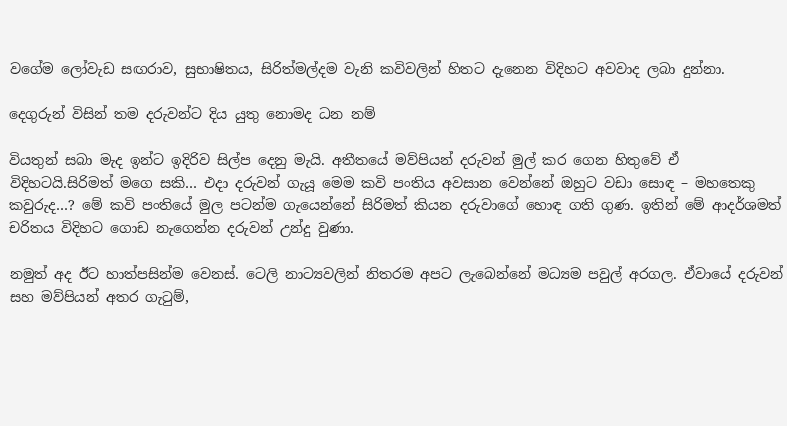වගේම ලෝවැඩ සඟරාව, සුභාෂිතය, සිරිත්මල්දම වැනි කවිවලින් හිතට දැනෙන විදිහට අවවාද ලබා දුන්නා.

දෙගුරුන් විසින් තම දරුවන්ට දිය යුතු නොමද ධන නම්

වියතුන් සබා මැද ඉන්ට ඉදිරිව සිල්ප දෙනු මැයි. අතීතයේ මව්පියන් දරුවන් මුල් කර ගෙන හිතුවේ ඒ විදිහටයි.සිරිමත් මගෙ සකි… එදා දරුවන් ගැයූ මෙම කවි පංතිය අවසාන වෙන්නේ ඔහුට වඩා සොඳ – මහතෙකු කවුරුද…? මේ කවි පංතියේ මුල පටන්ම ගැයෙන්නේ සිරිමත් කියන දරුවාගේ හොඳ ගති ගුණ. ඉතින් මේ ආදර්ශමත් චරිතය විදිහට ගොඩ නැගෙන්න දරුවන් උන්දු වුණා.

නමුත් අද ඊට හාත්පසින්ම වෙනස්. ටෙලි නාට්‍යවලින් නිතරම අපට ලැබෙන්නේ මධ්‍යම පවුල් අරගල. ඒවායේ දරුවන් සහ මව්පියන් අතර ගැටුම්,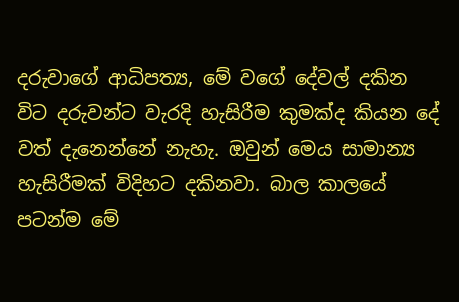දරුවාගේ ආධිපත්‍ය, මේ වගේ දේවල් දකින විට දරුවන්ට වැරදි හැසිරීම කුමක්ද කියන දේ වත් දැනෙන්නේ නැහැ. ඔවුන් මෙය සාමාන්‍ය හැසිරීමක් විදිහට දකිනවා. බාල කාලයේ පටන්ම මේ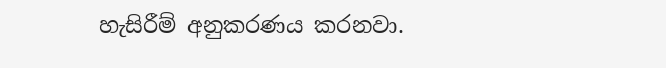හැසිරීම් අනුකරණය කරනවා.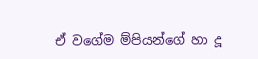ඒ වගේම ම්පියන්ගේ හා දූ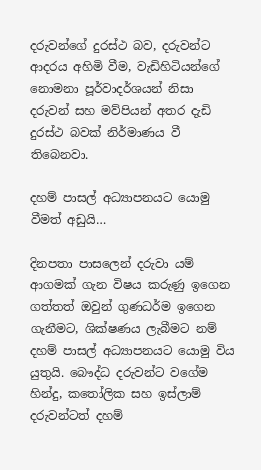දරුවන්ගේ දුරස්ථ බව, දරුවන්ට ආදරය අහිමි වීම, වැඩිහිටියන්ගේ නොමනා පූර්වාදර්ශයන් නිසා දරුවන් සහ මව්පියන් අතර දැඩි දුරස්ථ බවක් නිර්මාණය වී තිබෙනවා.

දහම් පාසල් අධ්‍යාපනයට යොමු වීමත් අඩුයි…

දිනපතා පාසලෙන් දරුවා යම් ආගමක් ගැන විෂය කරුණු ඉගෙන ගත්තත් ඔවුන් ගුණධර්ම ඉගෙන ගැනීමට, ශික්ෂණය ලැබීමට නම් දහම් පාසල් අධ්‍යාපනයට යොමු විය යුතුයි. බෞද්ධ දරුවන්ට වගේම හින්දු, කතෝලික සහ ඉස්ලාම් දරුවන්ටත් දහම්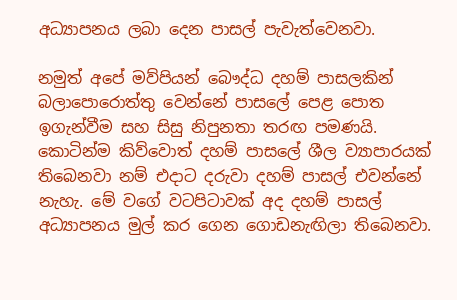අධ්‍යාපනය ලබා දෙන පාසල් පැවැත්වෙනවා.

නමුත් අපේ මව්පියන් බෞද්ධ දහම් පාසලකින් බලාපොරොත්තු වෙන්නේ පාසලේ පෙළ පොත ඉගැන්වීම සහ සිසු නිපුනතා තරඟ පමණයි. කොටින්ම කිව්වොත් දහම් පාසලේ ශීල ව්‍යාපාරයක් තිබෙනවා නම් එදාට දරුවා දහම් පාසල් එවන්නේ නැහැ. මේ වගේ වටපිටාවක් අද දහම් පාසල් අධ්‍යාපනය මුල් කර ගෙන ගොඩනැඟිලා තිබෙනවා.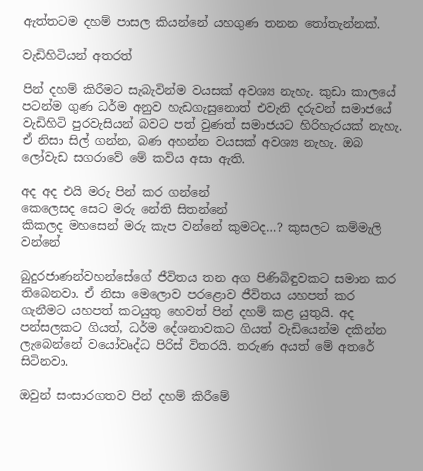ඇත්තටම දහම් පාසල කියන්නේ යහගුණ තනන තෝතැන්නක්.

වැඩිහිටියන් අතරත්

පින් දහම් කිරීමට සැබැවින්ම වයසක් අවශ්‍ය නැහැ. කුඩා කාලයේ පටන්ම ගුණ ධර්ම අනුව හැඩගැසුනොත් එවැනි දරුවන් සමාජයේ වැඩිහිටි පුරවැසියන් බවට පත් වුණත් සමාජයට හිරිහැරයක් නැහැ. ඒ නිසා සිල් ගන්න, බණ අහන්න වයසක් අවශ්‍ය නැහැ. ඔබ ලෝවැඩ සගරාවේ මේ කවිය අසා ඇති.

අද අද එයි මරු පින් කර ගන්නේ
කෙලෙසද සෙට මරු නේති සිතන්නේ
කිකලද මහසෙන් මරු කැප වන්නේ කුමටද…? කුසලට කම්මැලි වන්නේ

බුදුරජාණන්වහන්සේගේ ජීවිතය තන අග පිණිබිඳුවකට සමාන කර තිබෙනවා. ඒ නිසා මෙලොව පරළොව ජීවිතය යහපත් කර ගැනීමට යහපත් කටයුතු හෙවත් පින් දහම් කළ යුතුයි. අද පන්සලකට ගියත්, ධර්ම දේශනාවකට ගියත් වැඩියෙන්ම දකින්න ලැබෙන්නේ වයෝවෘද්ධ පිරිස් විතරයි. තරුණ අයත් මේ අතරේ සිටිනවා.

ඔවුන් සංසාරගතව පින් දහම් කිරීමේ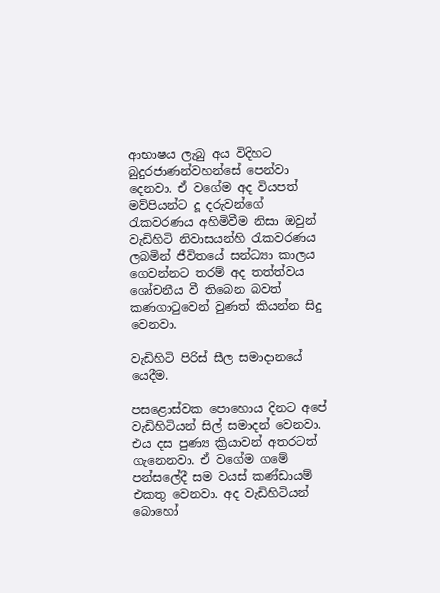ආභාෂය ලැබු අය විදිහට බුදුරජාණන්වහන්සේ පෙන්වා දෙනවා. ඒ වගේම අද වියපත් මව්පියන්ට දූ දරුවන්ගේ රැකවරණය අහිමිවීම නිසා ඔවුන් වැඩිහිටි නිවාසයන්හි රැකවරණය ලබමින් ජීවිතයේ සන්ධ්‍යා කාලය ගෙවන්නට තරම් අද තත්ත්වය ශෝචනීය වී තිබෙන බවත් කණගාටුවෙන් වුණත් කියන්න සිදු වෙනවා.

වැඩිහිටි පිරිස් සීල සමාදානයේ යෙදීම.

පසළොස්වක පොහොය දිනට අපේ වැඩිහිටියන් සිල් සමාදන් වෙනවා. එය දස පුණ්‍ය ක්‍රියාවන් අතරටත් ගැනෙනවා. ඒ වගේම ගමේ පන්සලේදී සම වයස් කණ්ඩායම් එකතු වෙනවා. අද වැඩිහිටියන් බොහෝ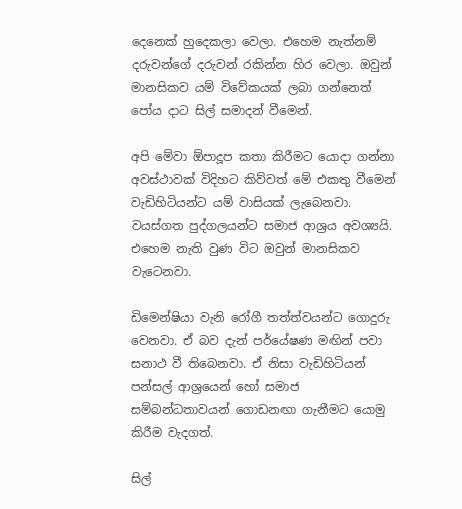දෙනෙක් හුදෙකලා වෙලා. එහෙම නැත්නම් දරුවන්ගේ දරුවන් රකින්න හිර වෙලා. ඔවුන් මානසිකව යම් විවේකයක් ලබා ගන්නෙත් පෝය දාට සිල් සමාදන් වීමෙන්.

අපි මේවා ඕපාදූප කතා කිරීමට යොදා ගන්නා අවස්ථාවක් විදිහට කිව්වත් මේ එකතු වීමෙන් වැඩිහිටියන්ට යම් වාසියක් ලැබෙනවා. වයස්ගත පුද්ගලයන්ට සමාජ ආශ්‍රය අවශ්‍යයි. එහෙම නැති වුණ විට ඔවුන් මානසිකව වැටෙනවා.

ඩිමෙන්ෂියා වැනි රෝගී තත්ත්වයන්ට ගොදුරු වෙනවා. ඒ බව දැන් පර්යේෂණ මඟින් පවා සනාථ වී තිබෙනවා. ඒ නිසා වැඩිහිටියන් පන්සල් ආශ්‍රයෙන් හෝ සමාජ සම්බන්ධතාවයන් ගොඩනඟා ගැනීමට යොමු කිරීම වැදගත්.

සිල්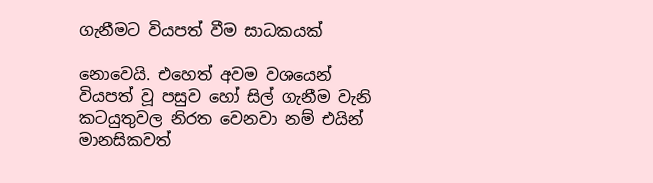ගැනීමට වියපත් වීම සාධකයක්

නොවෙයි. එහෙත් අවම වශයෙන් වියපත් වූ පසුව හෝ සිල් ගැනීම වැනි කටයුතුවල නිරත වෙනවා නම් එයින් මානසිකවත්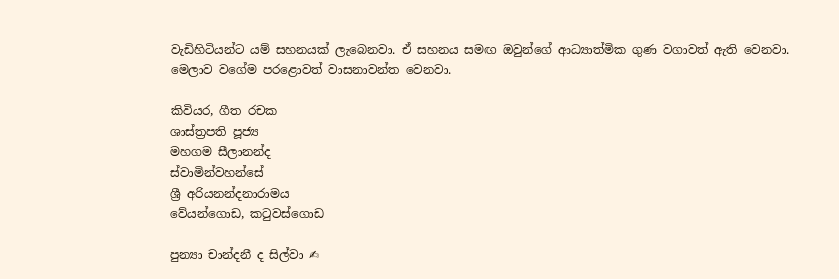වැඩිහිටියන්ට යම් සහනයක් ලැබෙනවා. ඒ සහනය සමඟ ඔවුන්ගේ ආධ්‍යාත්මික ගුණ වගාවත් ඇති වෙනවා. මෙලාව වගේම පරළොවත් වාසනාවන්ත වෙනවා.

කිවියර, ගීත රචක
ශාස්ත්‍රපති පූජ්‍ය
මහගම සීලානන්ද
ස්වාමින්වහන්සේ
ශ්‍රී අරියනන්දනාරාමය
වේයන්ගොඩ, කටුවස්ගොඩ

පුන්‍යා චාන්දනී ද සිල්වා ✍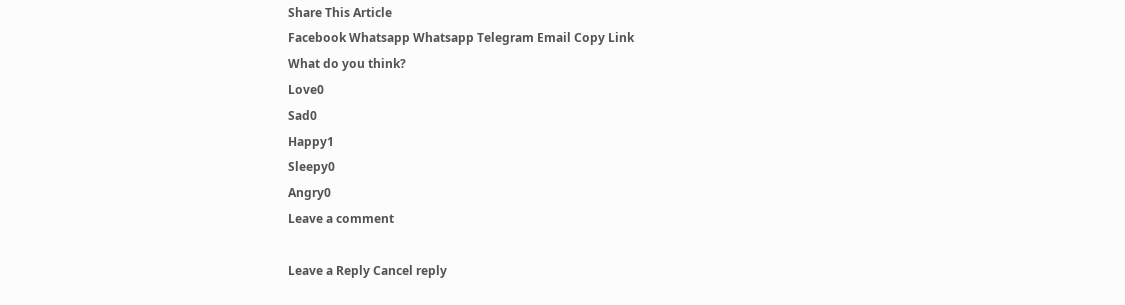Share This Article
Facebook Whatsapp Whatsapp Telegram Email Copy Link
What do you think?
Love0
Sad0
Happy1
Sleepy0
Angry0
Leave a comment

Leave a Reply Cancel reply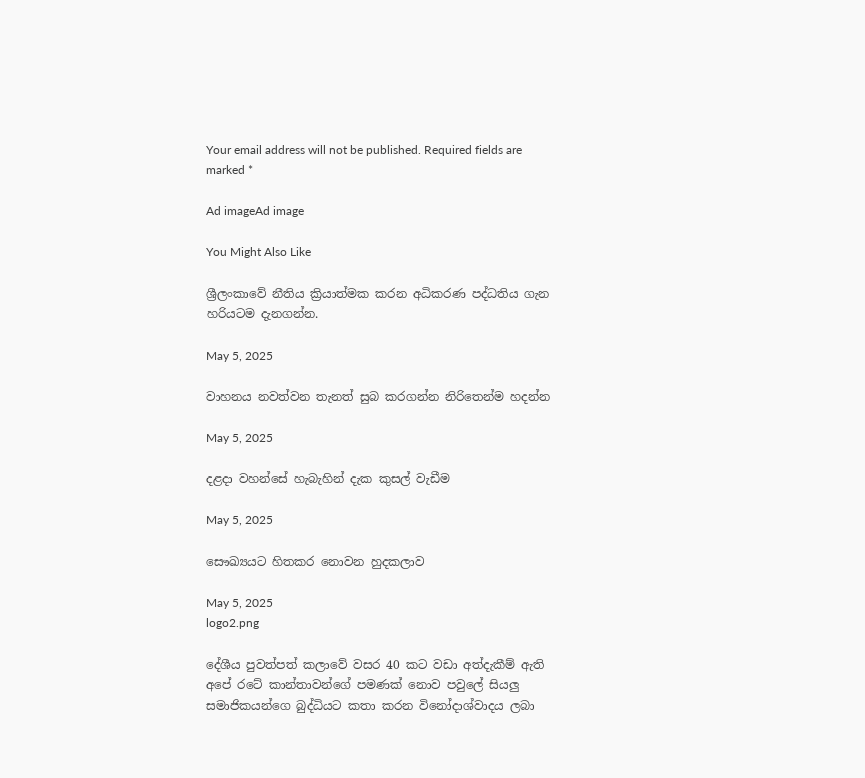Your email address will not be published. Required fields are marked *

Ad imageAd image

You Might Also Like

ශ්‍රීලංකාවේ නීතිය ක්‍රියාත්මක කරන අධිකරණ පද්ධතිය ගැන හරියටම දැනගන්න.

May 5, 2025

වාහනය නවත්වන තැනත් සුබ කරගන්න නිරිතෙන්ම හදන්න

May 5, 2025

දළදා වහන්සේ හැබැහින් දැක කුසල් වැඩීම

May 5, 2025

සෞඛ්‍යයට හිතකර නොවන හුදකලාව

May 5, 2025
logo2.png

දේශීය පුවත්පත් කලාවේ වසර 40 කට වඩා අත්දැකීම් ඇති අපේ රටේ කාන්තාවන්ගේ පමණක් නොව පවුලේ සියලු සමාජිකයන්ගෙ බුද්ධියට කතා කරන විනෝදාශ්වාදය ලබා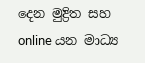දෙන මුද්‍රිත සහ online යන මාධ්‍ය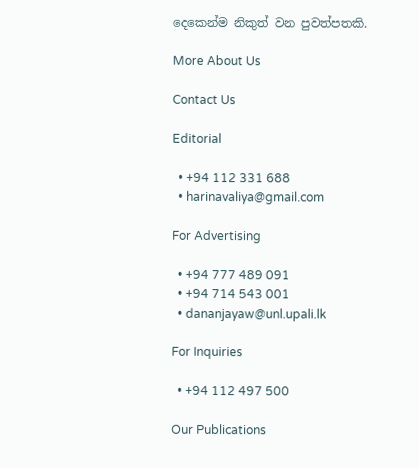දෙකෙන්ම නිකුත් වන පුවත්පතකි.

More About Us

Contact Us

Editorial

  • +94 112 331 688
  • harinavaliya@gmail.com

For Advertising

  • +94 777 489 091
  • +94 714 543 001
  • dananjayaw@unl.upali.lk

For Inquiries

  • +94 112 497 500

Our Publications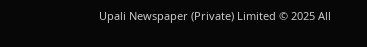Upali Newspaper (Private) Limited © 2025 All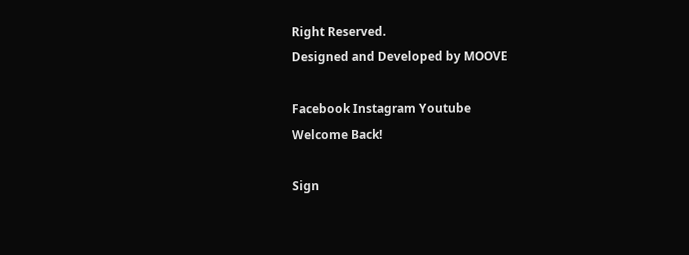Right Reserved.
Designed and Developed by MOOVE

Facebook Instagram Youtube
Welcome Back!

Sign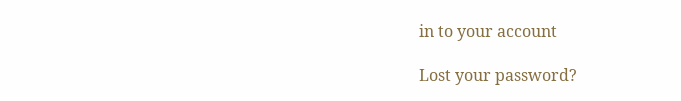in to your account

Lost your password?